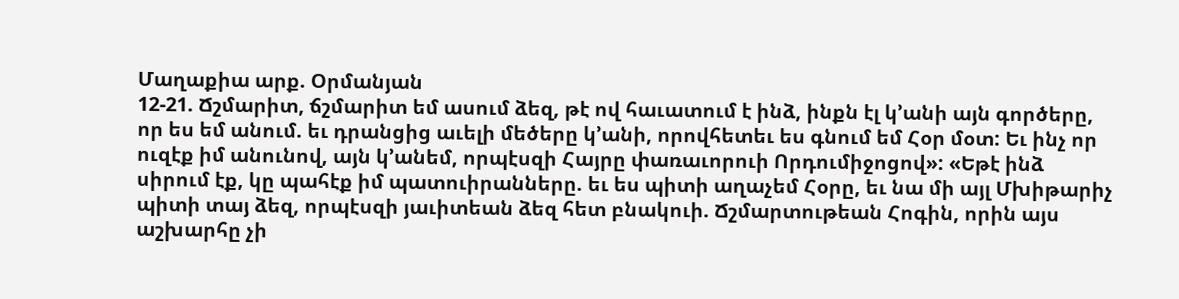Մաղաքիա արք. Օրմանյան
12-21. Ճշմարիտ, ճշմարիտ եմ ասում ձեզ, թէ ով հաւատում է ինձ, ինքն էլ կ՚անի այն գործերը, որ ես եմ անում. եւ դրանցից աւելի մեծերը կ՚անի, որովհետեւ ես գնում եմ Հօր մօտ: Եւ ինչ որ ուզէք իմ անունով, այն կ՚անեմ, որպէսզի Հայրը փառաւորուի Որդումիջոցով»: «Եթէ ինձ սիրում էք, կը պահէք իմ պատուիրանները. եւ ես պիտի աղաչեմ Հօրը, եւ նա մի այլ Մխիթարիչ պիտի տայ ձեզ, որպէսզի յաւիտեան ձեզ հետ բնակուի. Ճշմարտութեան Հոգին, որին այս աշխարհը չի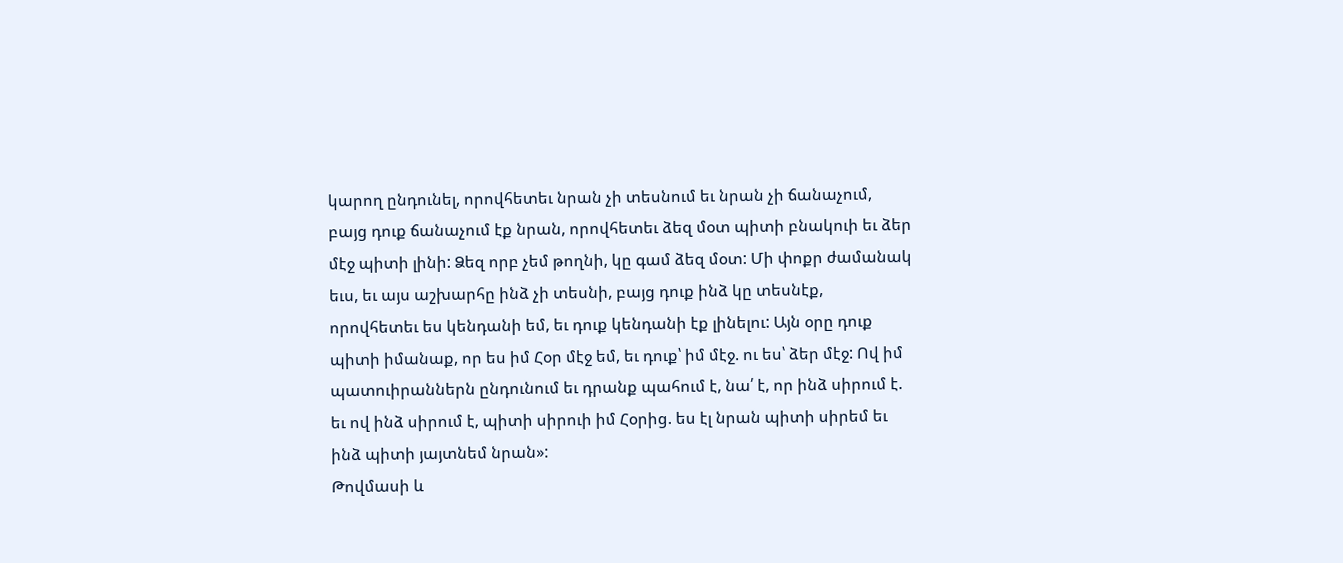կարող ընդունել, որովհետեւ նրան չի տեսնում եւ նրան չի ճանաչում, բայց դուք ճանաչում էք նրան, որովհետեւ ձեզ մօտ պիտի բնակուի եւ ձեր մէջ պիտի լինի: Ձեզ որբ չեմ թողնի, կը գամ ձեզ մօտ: Մի փոքր ժամանակ եւս, եւ այս աշխարհը ինձ չի տեսնի, բայց դուք ինձ կը տեսնէք, որովհետեւ ես կենդանի եմ, եւ դուք կենդանի էք լինելու: Այն օրը դուք պիտի իմանաք, որ ես իմ Հօր մէջ եմ, եւ դուք՝ իմ մէջ. ու ես՝ ձեր մէջ: Ով իմ պատուիրաններն ընդունում եւ դրանք պահում է, նա՛ է, որ ինձ սիրում է. եւ ով ինձ սիրում է, պիտի սիրուի իմ Հօրից. ես էլ նրան պիտի սիրեմ եւ ինձ պիտի յայտնեմ նրան»:
Թովմասի և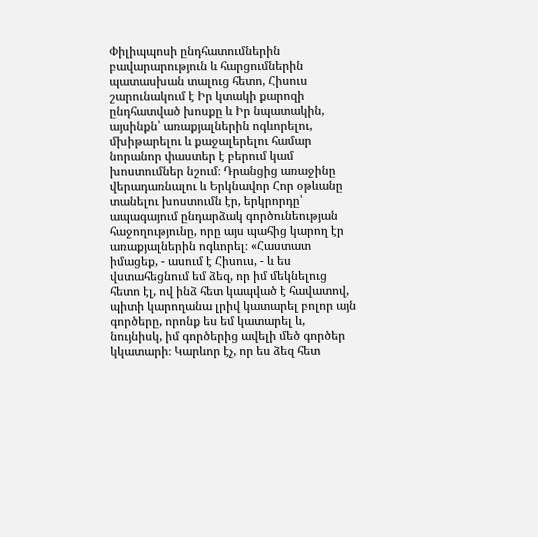Փիլիպպոսի ընդհատումներին բավարարություն և հարցումներին պատասխան տալուց հետո, Հիսուս շարունակում է Իր կտակի քարոզի ընդհատված խոսքը և Իր նպատակին, այսինքն՝ առաքյալներին ոգևորելու, մխիթարելու և քաջալերելու համար նորանոր փաստեր է բերում կամ խոստումներ նշում։ Դրանցից առաջինը վերադառնալու և Երկնավոր Հոր օթևանը տանելու խոստումն էր, երկրորդը՝ ապագայում ընդարձակ գործունեության հաջողությունը, որը այս պահից կարող էր առաքյալներին ոգևորել։ «Հաստատ իմացեք, - ասում է Հիսուս, - և ես վստահեցնում եմ ձեզ, որ իմ մեկնելուց հետո էլ, ով ինձ հետ կապված է հավատով, պիտի կարողանա լրիվ կատարել բոլոր այն գործերը, որոնք ես եմ կատարել և, նույնիսկ, իմ գործերից ավելի մեծ գործեր կկատարի։ Կարևոր էչ, որ ես ձեզ հետ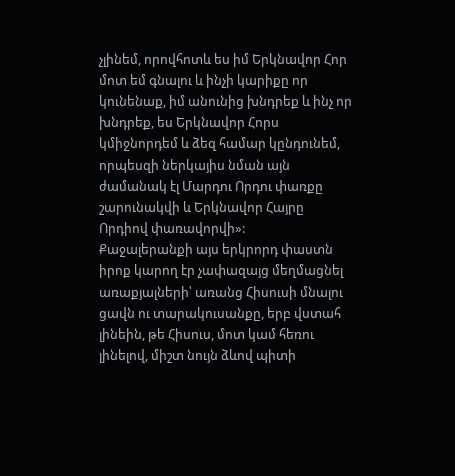չլինեմ, որովհոտև ես իմ Երկնավոր Հոր մոտ եմ գնալու և ինչի կարիքը որ կունենաք, իմ անունից խնդրեք և ինչ որ խնդրեք, ես Երկնավոր Հորս կմիջնորդեմ և ձեզ համար կընդունեմ, որպեսզի ներկայիս նման այն ժամանակ էլ Մարդու Որդու փառքը շարունակվի և Երկնավոր Հայրը Որդիով փառավորվի»:
Քաջալերանքի այս երկրորդ փաստն իրոք կարող էր չափազայց մեղմացնել առաքյալների՝ առանց Հիսուսի մնալու ցավն ու տարակուսանքը, երբ վստահ լինեին, թե Հիսուս, մոտ կամ հեռու լինելով, միշտ նույն ձևով պիտի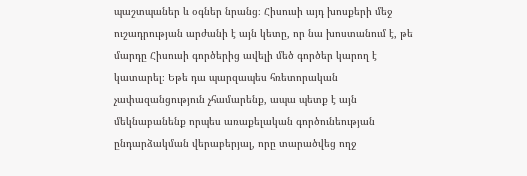պաշտպաներ և օգներ նրանց։ Հիսուսի այդ խոսքերի մեջ ուշադրության արժանի է այն կետը, որ նա խոստանում է, թե մարդը Հիսուսի գործերից ավելի մեծ գործեր կարող է կատարել։ Եթե դա պարզապես հռետորական չափազանցություն չհամարենք, ապա պետք է այն մեկնաբանենք որպես առաքելական գործունեության ընդարձակման վերաբերյալ, որը տարածվեց ողջ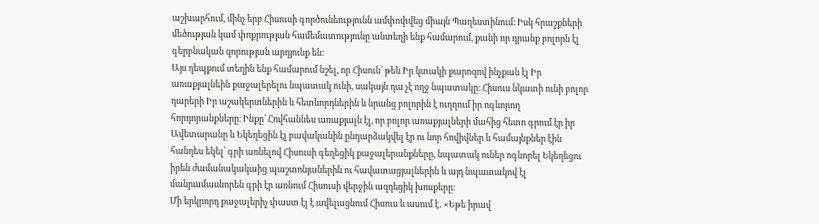աշխարհում, մինչ երբ Հիսուսի գործունեությունն ամփոփվեց միայն Պաղեստինում։ Իսկ հրաշքների մեծության կամ փոքրության համեմատությունը անտեղի ենք համարում, քանի որ դրանք բոլորն էլ գերբնական զորության արդյունք են։
Այս դեպքում տեղին ենք համարում նշել, որ Հիսուն՝ թեև Իր կտակի քարոզով ինչքան էլ Իր առաքյալնեին քաջալերելու նպատակ ունի, սակայն դա չէ ողջ նպատակը։ Հիսուս նկատի ունի բոլոր դարերի Իր աշակերտներին և հետևորդներին և նրանց բոլորին է ուղղում իր ոգևորող հորդորանքները։ Ինքը՝ Հովհաննես առաքյալն էլ, որ բոլոր առաքյալների մահից հետո գրում էր իր Ավետարանը և Եկեղեցին էլ բավականին ընդարձակվել էր ու նոր հովիվներ և համայնքներ էին հանդես եկել՝ գրի առնելով Հիսուսի գեղեցիկ քաջալերանքները, նպատակ ուներ ոգևորել Եկեղեցու իրեն ժամանակակաից պաշտոնյաներին ու հավատացյալներին և այդ նպատակով էլ մանրամասնորեն գրի էր առնում Հիսուսի վերջին ազդեցիկ խոսքերը։
Մի երկրորդ քաջալերիչ փաստ էլ է ավելացնում Հիսուս և ասում է․ «Եթե իրավ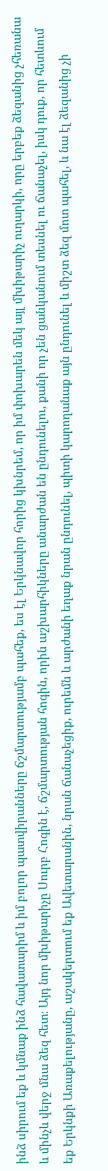ինձ սիրում եք և կմնաք ինձ հավատարիմ և իմ բոլոր պատվիրանները ճշմարտությամբ պահեք, ես էլ Երկնավոր հորից կխնրեմ, որ իմ փոխարեն մեկ այլ մխիթարիչ ուղարկի, որը երբեք ձեզանից չհեռանա և մինչև վերջ մնա ձեզ հետ։ Այդ նոր մխիթարիչը Սուրբ Հոգին է, ճշմարտության հոգին, որին աշխարհիկները անարժան են ընդունելու, քանի որ չեն ցանկանում տեսնել ու ճանաչել, իսկ դուք, որ հետևում եք Երկնքի Առաքելությանը, աշակերտում եք Ավետարանին, նրան ճանաչեցիք, ուրեմն և արժանի եղաք նրան ընդունել, պիտի կարողանաք այն ընդունել և միշտ ձեզ մոտ պահել, և նա էլ ձեզանից չի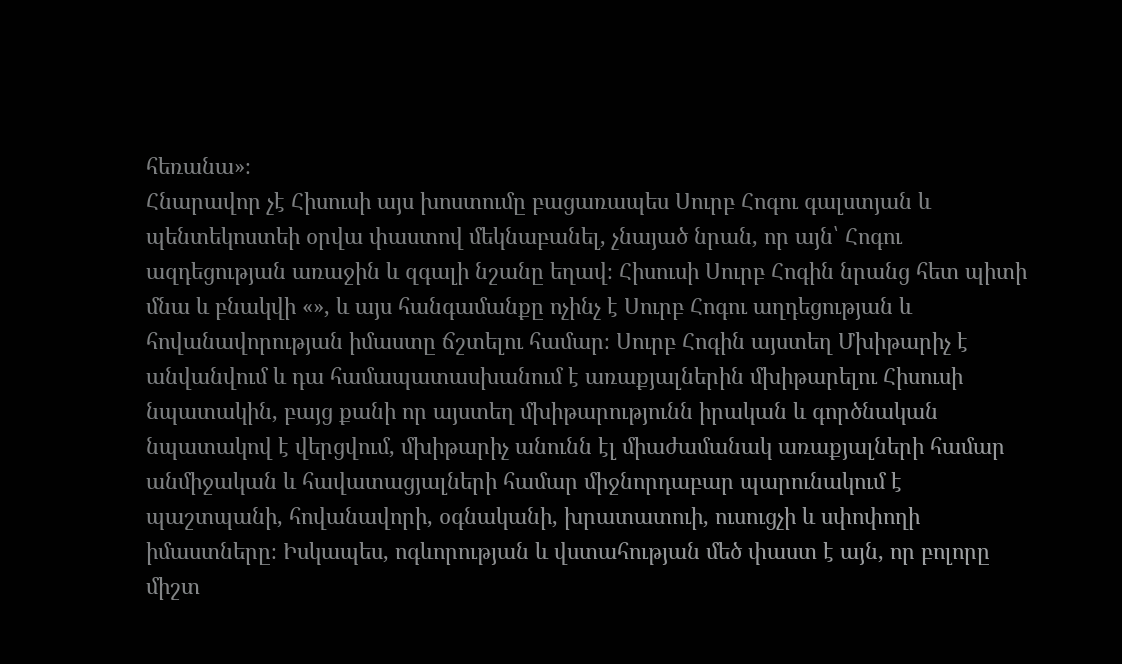հեռանա»։
Հնարավոր չէ Հիսուսի այս խոստումը բացառապես Սուրբ Հոգու գալստյան և պենտեկոստեի օրվա փաստով մեկնաբանել, չնայած նրան, որ այն՝ Հոգու ազդեցության առաջին և զգալի նշանը եղավ։ Հիսուսի Սուրբ Հոգին նրանց հետ պիտի մնա և բնակվի «», և այս հանգամանքը ոչինչ է Սուրբ Հոգու աղդեցության և հովանավորության իմաստը ճշտելու համար։ Սուրբ Հոգին այստեղ Մխիթարիչ է անվանվում և դա համապատասխանում է առաքյալներին մխիթարելու Հիսուսի նպատակին, բայց քանի որ այստեղ մխիթարությունն իրական և գործնական նպատակով է վերցվում, մխիթարիչ անունն էլ միաժամանակ առաքյալների համար անմիջական և հավատացյալների համար միջնորդաբար պարունակում է պաշտպանի, հովանավորի, օգնականի, խրատատուի, ուսուցչի և սփոփողի իմաստները։ Իսկապես, ոգևորության և վստահության մեծ փաստ է այն, որ բոլորը միշտ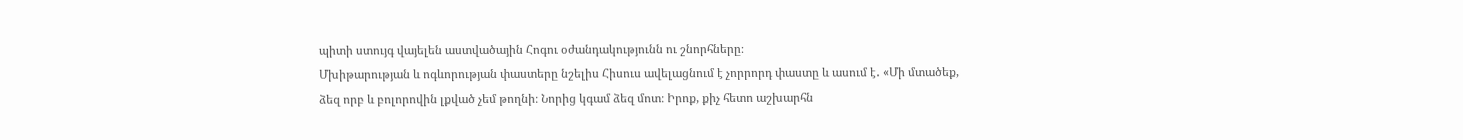պիտի ստույգ վայելեն աստվածային Հոգու օժանդակությունն ու շնորհները։
Մխիթարության և ոգևորության փաստերը նշելիս Հիսուս ավելացնում է չորրորդ փաստը և ասում է․ «Մի մտածեք, ձեզ որբ և բոլորովին լքված չեմ թողնի։ Նորից կգամ ձեզ մոտ։ Իրոք, քիչ հետո աշխարհն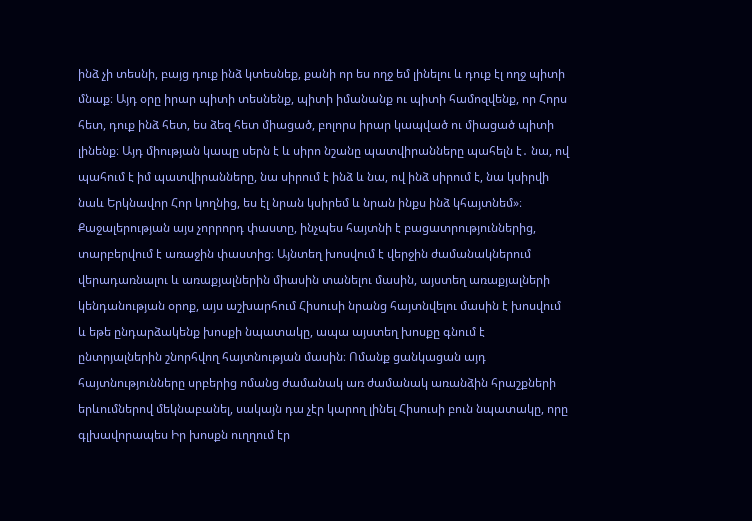ինձ չի տեսնի, բայց դուք ինձ կտեսնեք, քանի որ ես ողջ եմ լինելու և դուք էլ ողջ պիտի մնաք։ Այդ օրը իրար պիտի տեսնենք, պիտի իմանանք ու պիտի համոզվենք, որ Հորս հետ, դուք ինձ հետ, ես ձեզ հետ միացած, բոլորս իրար կապված ու միացած պիտի լինենք։ Այդ միության կապը սերն է և սիրո նշանը պատվիրանները պահելն է․ նա, ով պահում է իմ պատվիրանները, նա սիրում է ինձ և նա, ով ինձ սիրում է, նա կսիրվի նաև Երկնավոր Հոր կողնից, ես էլ նրան կսիրեմ և նրան ինքս ինձ կհայտնեմ»։ Քաջալերության այս չորրորդ փաստը, ինչպես հայտնի է բացատրություններից, տարբերվում է առաջին փաստից։ Այնտեղ խոսվում է վերջին ժամանակներում վերադառնալու և առաքյալներին միասին տանելու մասին, այստեղ առաքյալների կենդանության օրոք, այս աշխարհում Հիսուսի նրանց հայտնվելու մասին է խոսվում և եթե ընդարձակենք խոսքի նպատակը, ապա այստեղ խոսքը գնում է ընտրյալներին շնորհվող հայտնության մասին։ Ոմանք ցանկացան այդ հայտնությունները սրբերից ոմանց ժամանակ առ ժամանակ առանձին հրաշքների երևումներով մեկնաբանել, սակայն դա չէր կարող լինել Հիսուսի բուն նպատակը, որը գլխավորապես Իր խոսքն ուղղում էր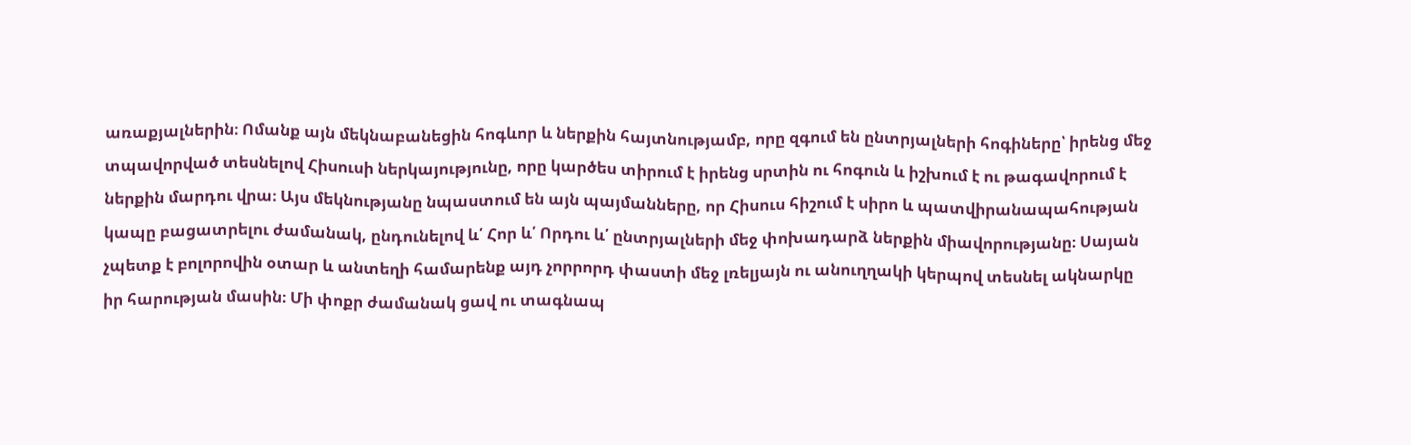առաքյալներին։ Ոմանք այն մեկնաբանեցին հոգևոր և ներքին հայտնությամբ, որը զգում են ընտրյալների հոգիները՝ իրենց մեջ տպավորված տեսնելով Հիսուսի ներկայությունը, որը կարծես տիրում է իրենց սրտին ու հոգուն և իշխում է ու թագավորում է ներքին մարդու վրա։ Այս մեկնությանը նպաստում են այն պայմանները, որ Հիսուս հիշում է սիրո և պատվիրանապահության կապը բացատրելու ժամանակ, ընդունելով և՛ Հոր և՛ Որդու և՛ ընտրյալների մեջ փոխադարձ ներքին միավորությանը։ Սայան չպետք է բոլորովին օտար և անտեղի համարենք այդ չորրորդ փաստի մեջ լռելյայն ու անուղղակի կերպով տեսնել ակնարկը իր հարության մասին։ Մի փոքր ժամանակ ցավ ու տագնապ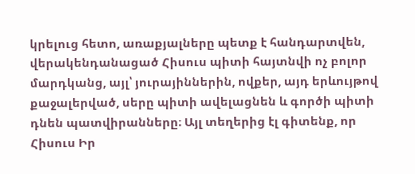կրելուց հետո, առաքյալները պետք է հանդարտվեն, վերակենդանացած Հիսուս պիտի հայտնվի ոչ բոլոր մարդկանց, այլ՝ յուրայիններին, ովքեր, այդ երևույթով քաջալերված, սերը պիտի ավելացնեն և գործի պիտի դնեն պատվիրանները։ Այլ տեղերից էլ գիտենք, որ Հիսուս Իր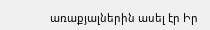առաքյալներին ասել էր Իր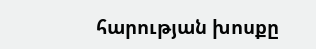հարության խոսքը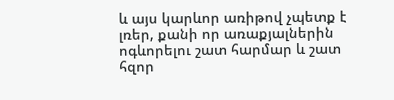և այս կարևոր առիթով չպետք է լռեր, քանի որ առաքյալներին ոգևորելու շատ հարմար և շատ հզոր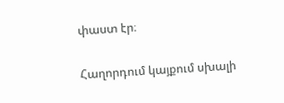փաստ էր։

Հաղորդում կայքում սխալի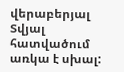վերաբերյալ
Տվյալ հատվածում առկա է սխալ: